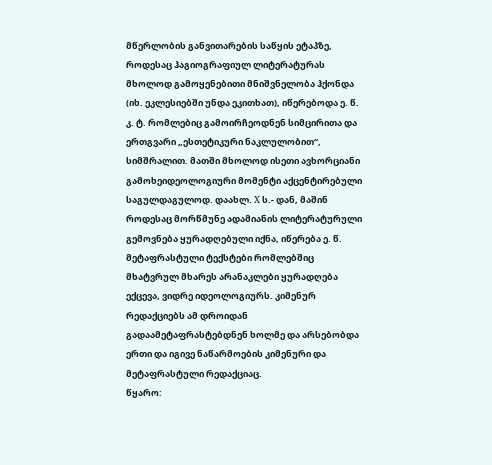მწერლობის განვითარების საწყის ეტაპზე, როდესაც ჰაგიოგრაფიულ ლიტერატურას მხოლოდ გამოყენებითი მნიშვნელობა ჰქონდა (იხ. ეკლესიებში უნდა ეკითხათ), იწერებოდა ე. წ. კ. ტ. რომლებიც გამოირჩეოდნენ სიმცირითა და ერთგვარი „ესთეტიკური ნაკლულობით“, სიმშრალით. მათში მხოლოდ ისეთი ავხორციანი გამოხეიდეოლოგიური მომენტი აქცენტირებული საგულდაგულოდ. დაახლ. X ს.- დან, მაშინ როდესაც მორწმუნე ადამიანის ლიტერატურული გემოვნება ყურადღებული იქნა, იწერება ე. წ. მეტაფრასტული ტექსტები რომლებშიც მხატვრულ მხარეს არანაკლები ყურადღება ექცევა, ვიდრე იდეოლოგიურს. კიმენურ რედაქციებს ამ დროიდან გადაამეტაფრასტებდნენ ხოლმე და არსებობდა ერთი და იგივე ნაწარმოების კიმენური და მეტაფრასტული რედაქციაც.
წყარო: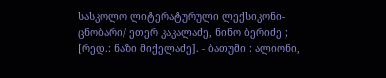სასკოლო ლიტერატურული ლექსიკონი-ცნობარი/ ეთერ კაკალაძე, ნინო ბერიძე ; [რედ.: ნაზი მიქელაძე]. - ბათუმი : ალიონი,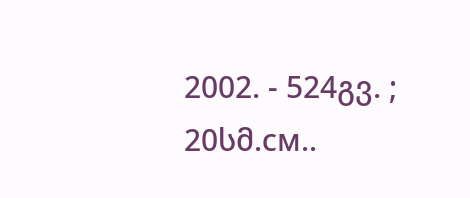2002. - 524გვ. ; 20სმ.см..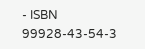- ISBN 99928-43-54-3